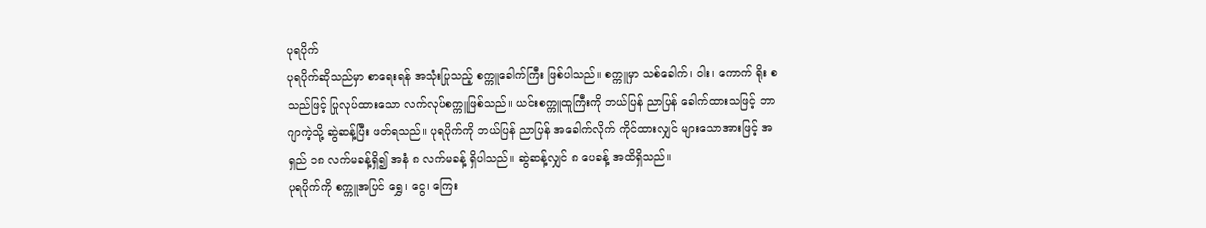ပုရပိုက်
ပုရပိုက်ဆိုသည်မှာ စာရေးရန် အသုံးပြုသည့် စက္ကူခေါက်ကြီး ဖြစ်ပါသည်။ စက္ကူမှာ သစ်ခေါက်၊ ဝါး၊ ကောက် ရိုး စသည်ဖြင့် ပြုလုပ်ထားသော လက်လုပ်စက္ကူဖြစ်သည်။ ယင်းစက္ကူထူကြီးကို ဘယ်ပြန် ညာပြန် ခေါက်ထားသဖြင့် ဘာဂျာကဲ့သို့ ဆွဲဆန့်ပြီး ဖတ်ရသည်။ ပုရပိုက်ကို ဘယ်ပြန် ညာပြန် အခေါက်လိုက် ကိုင်ထားလျှင် များသောအားဖြင့် အရှည် ၁၈ လက်မခန့်ရှိ၍ အနံ ၈ လက်မခန့် ရှိပါသည်။ ဆွဲဆန့်လျှင် ၈ ပေခန့် အထိရှိသည်။
ပုရပိုက်ကို စက္ကူအပြင် ရွှေ၊ ငွေ၊ ကြေး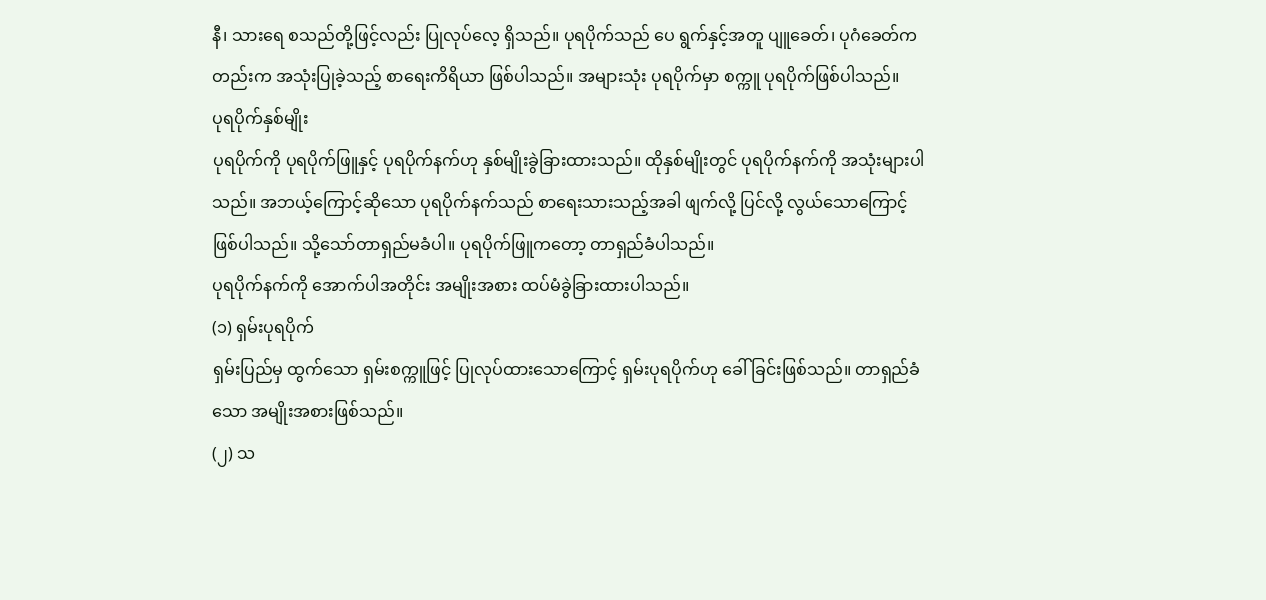နီ၊ သားရေ စသည်တို့ဖြင့်လည်း ပြုလုပ်လေ့ ရှိသည်။ ပုရပိုက်သည် ပေ ရွက်နှင့်အတူ ပျူခေတ်၊ ပုဂံခေတ်ကတည်းက အသုံးပြုခဲ့သည့် စာရေးကိရိယာ ဖြစ်ပါသည်။ အများသုံး ပုရပိုက်မှာ စက္ကူ ပုရပိုက်ဖြစ်ပါသည်။
ပုရပိုက်နှစ်မျိုး
ပုရပိုက်ကို ပုရပိုက်ဖြူနှင့် ပုရပိုက်နက်ဟု နှစ်မျိုးခွဲခြားထားသည်။ ထိုနှစ်မျိုးတွင် ပုရပိုက်နက်ကို အသုံးများပါသည်။ အဘယ့်ကြောင့်ဆိုသော ပုရပိုက်နက်သည် စာရေးသားသည့်အခါ ဖျက်လို့ ပြင်လို့ လွယ်သောကြောင့် ဖြစ်ပါသည်။ သို့သော်တာရှည်မခံပါ။ ပုရပိုက်ဖြူကတော့ တာရှည်ခံပါသည်။
ပုရပိုက်နက်ကို အောက်ပါအတိုင်း အမျိုးအစား ထပ်မံခွဲခြားထားပါသည်။
(၁) ရှမ်းပုရပိုက်
ရှမ်းပြည်မှ ထွက်သော ရှမ်းစက္ကူဖြင့် ပြုလုပ်ထားသောကြောင့် ရှမ်းပုရပိုက်ဟု ခေါ်ခြင်းဖြစ်သည်။ တာရှည်ခံ သော အမျိုးအစားဖြစ်သည်။
(၂) သ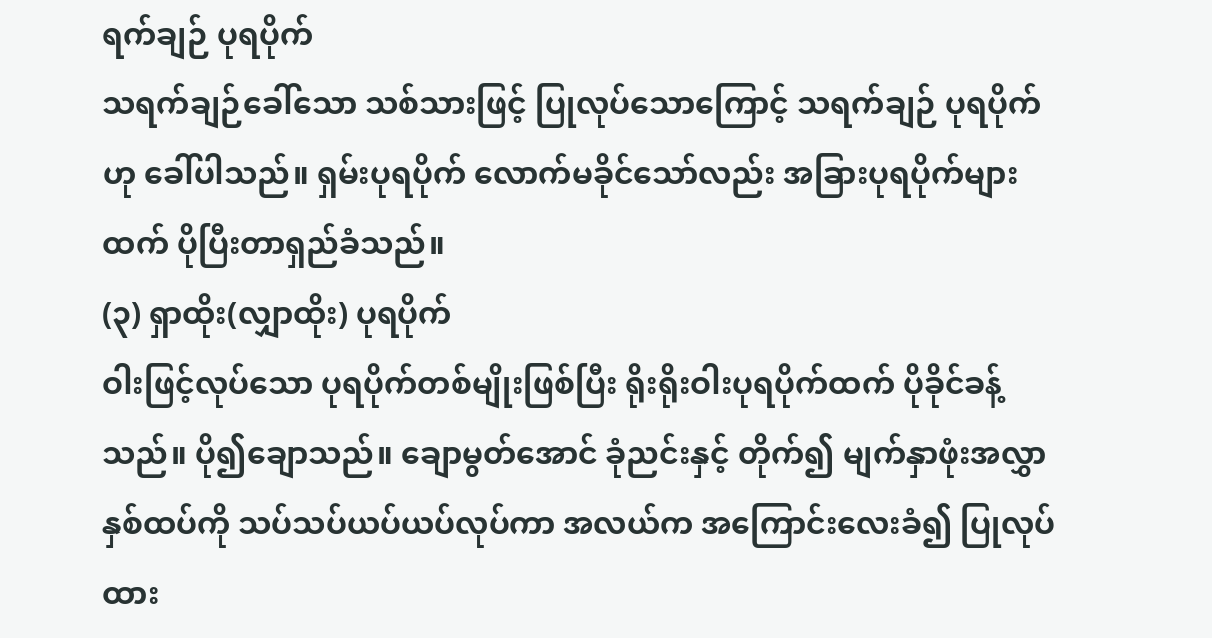ရက်ချဉ် ပုရပိုက်
သရက်ချဉ်ခေါ်သော သစ်သားဖြင့် ပြုလုပ်သောကြောင့် သရက်ချဉ် ပုရပိုက်ဟု ခေါ်ပါသည်။ ရှမ်းပုရပိုက် လောက်မခိုင်သော်လည်း အခြားပုရပိုက်များထက် ပိုပြီးတာရှည်ခံသည်။
(၃) ရှာထိုး(လျှာထိုး) ပုရပိုက်
ဝါးဖြင့်လုပ်သော ပုရပိုက်တစ်မျိုးဖြစ်ပြီး ရိုးရိုးဝါးပုရပိုက်ထက် ပိုခိုင်ခန့်သည်။ ပို၍ချောသည်။ ချောမွတ်အောင် ခုံညင်းနှင့် တိုက်၍ မျက်နှာဖုံးအလွှာနှစ်ထပ်ကို သပ်သပ်ယပ်ယပ်လုပ်ကာ အလယ်က အကြောင်းလေးခံ၍ ပြုလုပ်ထား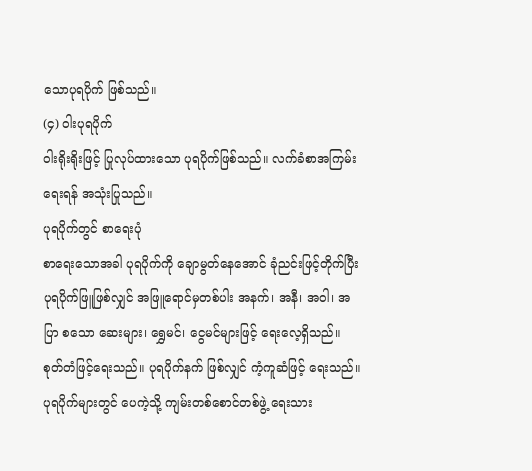သောပုရပိုက် ဖြစ်သည်။
(၄) ဝါးပုရပိုက်
ဝါးရိုးရိုးဖြင့် ပြုလုပ်ထားသော ပုရပိုက်ဖြစ်သည်။ လက်ခံစာအကြမ်းရေးရန် အသုံးပြုသည်။
ပုရပိုက်တွင် စာရေးပုံ
စာရေးသောအခါ ပုရပိုက်ကို ချောမွတ်နေအောင် ခုံညင်းဖြင့်တိုက်ပြီး ပုရပိုက်ဖြူဖြစ်လျှင် အဖြူရောင်မှတစ်ပါး အနက်၊ အနီ၊ အဝါ၊ အပြာ စသော ဆေးများ၊ ရွှေမင်၊ ငွေမင်များဖြင့် ရေးလေ့ရှိသည်။ စုတ်တံဖြင့်ရေးသည်။ ပုရပိုက်နက် ဖြစ်လျှင် ကံ့ကူဆံဖြင့် ရေးသည်။
ပုရပိုက်များတွင် ပေကဲ့သို့ ကျမ်းတစ်စောင်တစ်ဖွဲ့ ရေးသား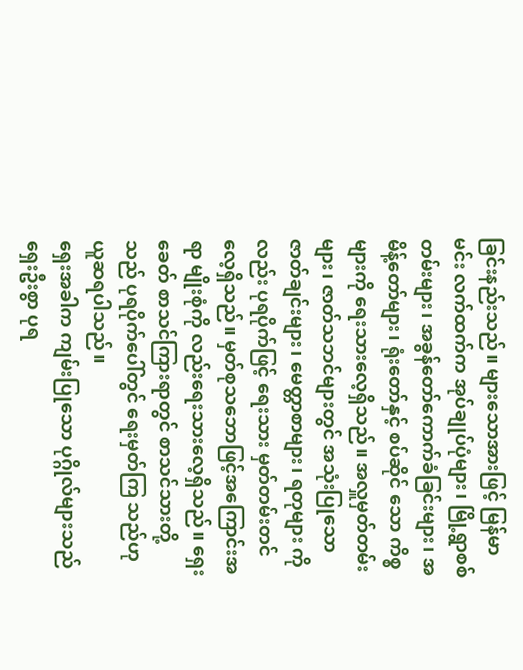ခြင်းနည်းသည်။ များသောအားဖြင့် မြန်မာမင်း လက်ထက်က အုပ်ချုပ်ပုံများ၊ မြို့ရွာစစ်တမ်းများ၊ အခွန်တော်ကောက်ခံခြင်းများ၊ အမိန့်တော်များ၊ ရုံးတော်နှင့် စပ်ဆိုင် သော ကိစ္စများကို ရေးသားလေ့ရှိသည်။ အလှူမှတ်တမ်းများ၊ ဇာတ်သဘင်များတွင် အသုံးပြုသော ဇာတ်ချင်းများ၊ မေတ္တာစာများ၊ ရတုများ ကိုလည်း ပုရပိုက်ဖြင့် ရေးသား မှတ်တမ်းတင်လေ့ရှိသည်။ မှတ်စုသဘောဖြင့်အကြောင်းအရာ မျိုးစုံကို လည်းရေးသားလေ့ရှိသည်။ ရှေးခေတ် စာသင်ကြားရာတွင် စာသင်သားတို့သည် ပုရပိုက်ပေါ်တွင် ရေးမှတ်ကြ သည်ဟု ယူဆရပါသည်။
ရှေးအခါက ကျမ်းပြုသော ပုဂ္ဂိုလ်များသည် ရှေးဦးစွာ ပုရ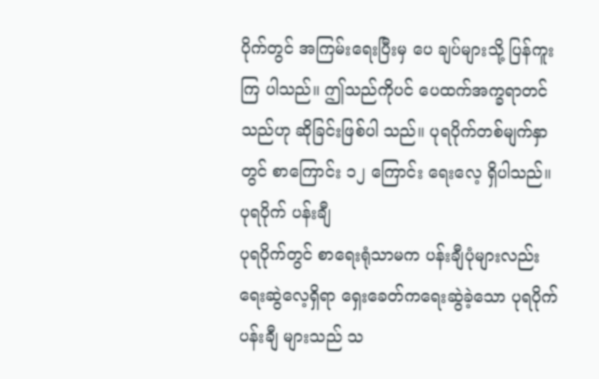ပိုက်တွင် အကြမ်းရေးပြီးမှ ပေ ချပ်များသို့ ပြန်ကူးကြ ပါသည်။ ဤသည်ကိုပင် ပေထက်အက္ခရာတင်သည်ဟု ဆိုခြင်းဖြစ်ပါ သည်။ ပုရပိုက်တစ်မျက်နှာတွင် စာကြောင်း ၁၂ ကြောင်း ရေးလေ့ ရှိပါသည်။
ပုရပိုက် ပန်းချီ
ပုရပိုက်တွင် စာရေးရုံသာမက ပန်းချီပုံများလည်း ရေးဆွဲလေ့ရှိရာ ရှေးခေတ်ကရေးဆွဲခဲ့သော ပုရပိုက်ပန်းချီ များသည် သ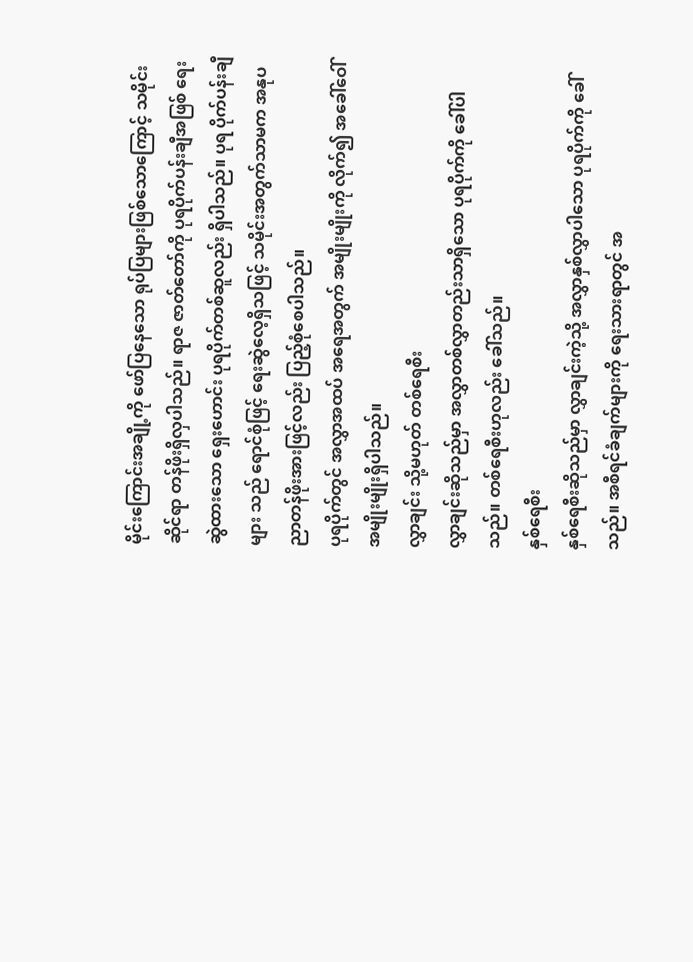မိုင်းကြောင်းအချို့ကို ဖော်ပြနေသော ရုပ်ပြများဖြစ်သောကြောင့် သမိုင်းဆိုင်ရာ တန်ဖိုးရှိလှပါသည်။ ရာဇ ဇာတ်တော်ကို ပုရပိုက်ပန်းချီအဖြစ် ရေးဆွဲထားသော ရှေးဟောင်း ပုရပိုက်တစ်ဆူလည်း ရှိပါသည်။ ပုရ ပိုက်ပန်းချီများ သည် ရောင်စုံဖြင့် ရေးဆွဲလေ့ရှိသဖြင့် သမိုင်းအတွက်သာမက အနုပညာတန်ဖိုးအားဖြင့်လည်း ပြည့်စုံစေပါသည်။
ပုရပိုက်တွင် အလွှာအထပ် အရေအတွက် အမျိုးမျိုးကို လိုက်၍ အခေါ်ဝေါ်အမျိုးမျိုးရှိပါသည်။
လွှာချင်း သို့မဟုတ် တစ်ရေစီး
လွှာချင်းဆိုသည်မှာ အလွှာတစ်လွှာတည်းသာရှိသော ပုရပိုက်ကို ခေါ်ပါသည်။ တစ်ရေစီးဟုလည်း ခေါ်သည်။
နှစ်ရေစီး
နှစ်ရေစီးဆိုသည်မှာ လွှာချင်းကဲ့သို့ အလွှာနှစ်လွှာပါသော ပုရပိုက်ကို ခေါ်သည်။ အစီရင်ခံချက်များကို ရေးသားရာတွင် အ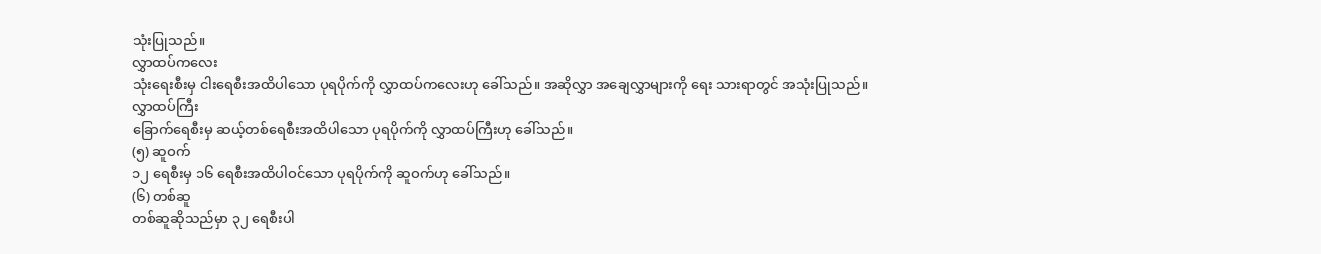သုံးပြုသည်။
လွှာထပ်ကလေး
သုံးရေးစီးမှ ငါးရေစီးအထိပါသော ပုရပိုက်ကို လွှာထပ်ကလေးဟု ခေါ်သည်။ အဆိုလွှာ အချေလွှာများကို ရေး သားရာတွင် အသုံးပြုသည်။
လွှာထပ်ကြီး
ခြောက်ရေစီးမှ ဆယ့်တစ်ရေစီးအထိပါသော ပုရပိုက်ကို လွှာထပ်ကြီးဟု ခေါ်သည်။
(၅) ဆူဝက်
၁၂ ရေစီးမှ ၁၆ ရေစီးအထိပါဝင်သော ပုရပိုက်ကို ဆူဝက်ဟု ခေါ်သည်။
(၆) တစ်ဆူ
တစ်ဆူဆိုသည်မှာ ၃၂ ရေစီးပါ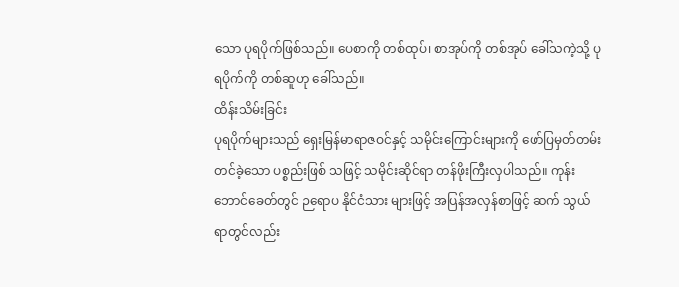သော ပုရပိုက်ဖြစ်သည်။ ပေစာကို တစ်ထုပ်၊ စာအုပ်ကို တစ်အုပ် ခေါ်သကဲ့သို့ ပုရပိုက်ကို တစ်ဆူဟု ခေါ်သည်။
ထိန်းသိမ်းခြင်း
ပုရပိုက်များသည် ရှေးမြန်မာရာဇဝင်နှင့် သမိုင်းကြောင်းများကို ဖော်ပြမှတ်တမ်းတင်ခဲ့သော ပစ္စည်းဖြစ် သဖြင့် သမိုင်းဆိုင်ရာ တန်ဖိုးကြီးလှပါသည်။ ကုန်းဘောင်ခေတ်တွင် ဉရောပ နိုင်ငံသား များဖြင့် အပြန်အလှန်စာဖြင့် ဆက် သွယ်ရာတွင်လည်း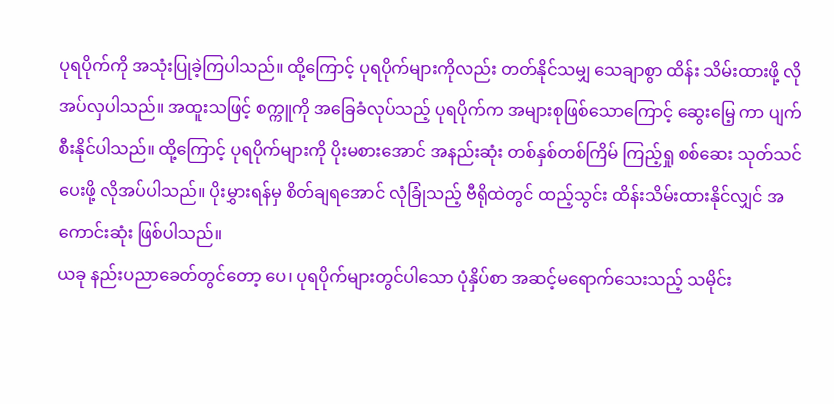ပုရပိုက်ကို အသုံးပြုခဲ့ကြပါသည်။ ထို့ကြောင့် ပုရပိုက်များကိုလည်း တတ်နိုင်သမျှ သေချာစွာ ထိန်း သိမ်းထားဖို့ လိုအပ်လှပါသည်။ အထူးသဖြင့် စက္ကူကို အခြေခံလုပ်သည့် ပုရပိုက်က အများစုဖြစ်သောကြောင့် ဆွေးမြေ့ ကာ ပျက်စီးနိုင်ပါသည်။ ထို့ကြောင့် ပုရပိုက်များကို ပိုးမစားအောင် အနည်းဆုံး တစ်နှစ်တစ်ကြိမ် ကြည့်ရှု စစ်ဆေး သုတ်သင်ပေးဖို့ လိုအပ်ပါသည်။ ပိုးမွှားရန်မှ စိတ်ချရအောင် လုံခြုံသည့် ဗီရိုထဲတွင် ထည့်သွင်း ထိန်းသိမ်းထားနိုင်လျှင် အကောင်းဆုံး ဖြစ်ပါသည်။
ယခု နည်းပညာခေတ်တွင်တော့ ပေ၊ ပုရပိုက်များတွင်ပါသော ပုံနှိပ်စာ အဆင့်မရောက်သေးသည့် သမိုင်း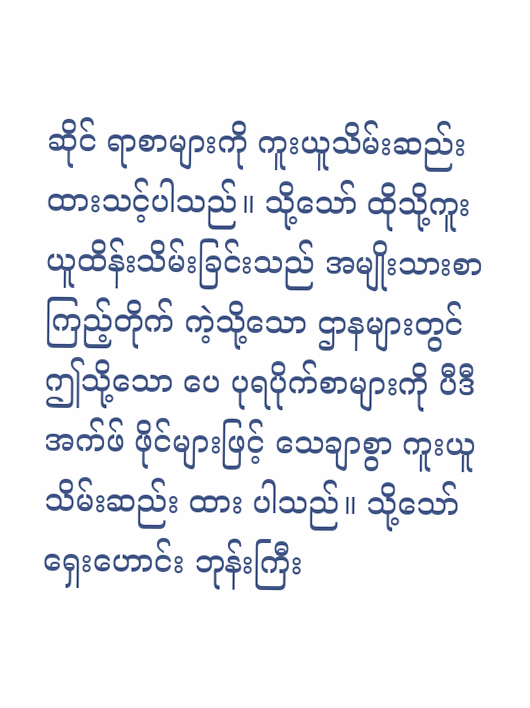ဆိုင် ရာစာများကို ကူးယူသိမ်းဆည်းထားသင့်ပါသည်။ သို့သော် ထိုသို့ကူးယူထိန်းသိမ်းခြင်းသည် အမျိုးသားစာကြည့်တိုက် ကဲ့သို့သော ဌာနများတွင် ဤသို့သော ပေ ပုရပိုက်စာများကို ပီဒီအက်ဖ် ဖိုင်များဖြင့် သေချာစွာ ကူးယူသိမ်းဆည်း ထား ပါသည်။ သို့သော် ရှေးဟောင်း ဘုန်းကြီး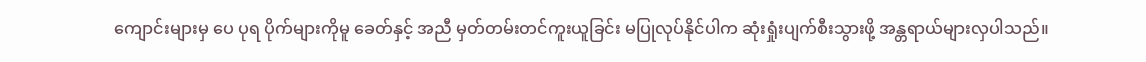ကျောင်းများမှ ပေ ပုရ ပိုက်များကိုမူ ခေတ်နှင့် အညီ မှတ်တမ်းတင်ကူးယူခြင်း မပြုလုပ်နိုင်ပါက ဆုံးရှုံးပျက်စီးသွားဖို့ အန္တရာယ်များလှပါသည်။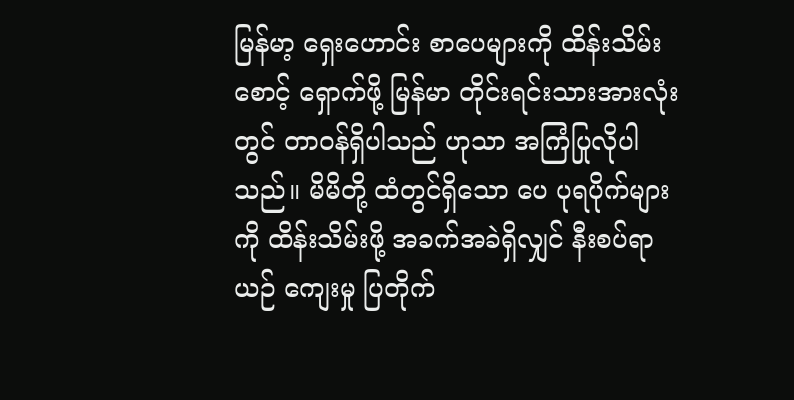မြန်မာ့ ရှေးဟောင်း စာပေများကို ထိန်းသိမ်းစောင့် ရှောက်ဖို့ မြန်မာ တိုင်းရင်းသားအားလုံးတွင် တာဝန်ရှိပါသည် ဟုသာ အကြံပြုလိုပါသည်။ မိမိတို့ ထံတွင်ရှိသော ပေ ပုရပိုက်များကို ထိန်းသိမ်းဖို့ အခက်အခဲရှိလျှင် နီးစပ်ရာ ယဉ် ကျေးမှု ပြတိုက်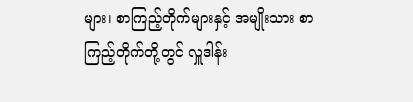များ၊ စာကြည့်တိုက်များနှင့် အမျိုးသား စာကြည့်တိုက်တို့တွင် လှူဒါန်း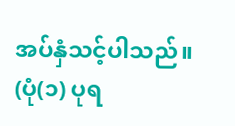အပ်နှံသင့်ပါသည်။
(ပုံ(၁) ပုရ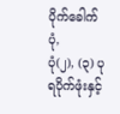ပိုက်ခေါက်ပုံ,
ပုံ(၂), (၃) ပုရပိုက်ဖုံးနှင့်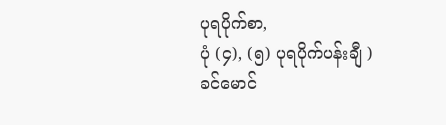ပုရပိုက်စာ,
ပုံ (၄), (၅) ပုရပိုက်ပန်းချီ )
ခင်မောင်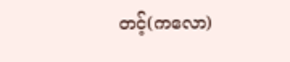တင့်(ကလော)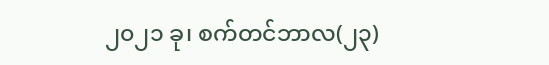၂၀၂၁ ခု၊ စက်တင်ဘာလ(၂၃)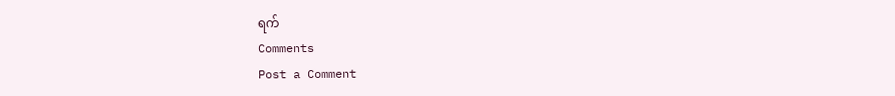ရက်
Comments
Post a Comment